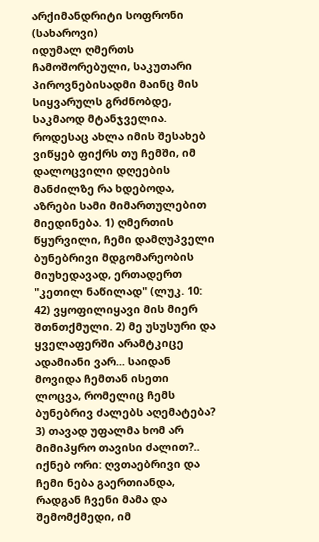არქიმანდრიტი სოფრონი (სახაროვი)
იდუმალ ღმერთს ჩამოშორებული, საკუთარი პიროვნებისადმი მაინც მის სიყვარულს გრძნობდე, საკმაოდ მტანჯველია.
როდესაც ახლა იმის შესახებ ვიწყებ ფიქრს თუ ჩემში, იმ დალოცვილი დღეების მანძილზე რა ხდებოდა, აზრები სამი მიმართულებით მიედინება. 1) ღმერთის წყურვილი, ჩემი დამღუპველი ბუნებრივი მდგომარეობის მიუხედავად, ერთადერთ "კეთილ ნაწილად" (ლუკ. 10: 42) ვყოფილიყავი მის მიერ შთნთქმული. 2) მე უსუსური და ყველაფერში არამტკიცე ადამიანი ვარ... საიდან მოვიდა ჩემთან ისეთი ლოცვა, რომელიც ჩემს ბუნებრივ ძალებს აღემატება? 3) თავად უფალმა ხომ არ მიმიპყრო თავისი ძალით?.. იქნებ ორი: ღვთაებრივი და ჩემი ნება გაერთიანდა, რადგან ჩვენი მამა და შემომქმედი, იმ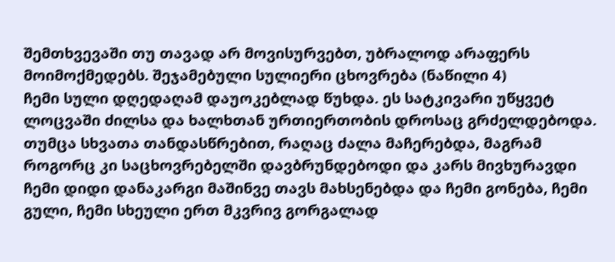შემთხვევაში თუ თავად არ მოვისურვებთ, უბრალოდ არაფერს მოიმოქმედებს. შეჯამებული სულიერი ცხოვრება (ნაწილი 4)
ჩემი სული დღედაღამ დაუოკებლად წუხდა. ეს სატკივარი უწყვეტ ლოცვაში ძილსა და ხალხთან ურთიერთობის დროსაც გრძელდებოდა. თუმცა სხვათა თანდასწრებით, რაღაც ძალა მაჩერებდა, მაგრამ როგორც კი საცხოვრებელში დავბრუნდებოდი და კარს მივხურავდი ჩემი დიდი დანაკარგი მაშინვე თავს მახსენებდა და ჩემი გონება, ჩემი გული, ჩემი სხეული ერთ მკვრივ გორგალად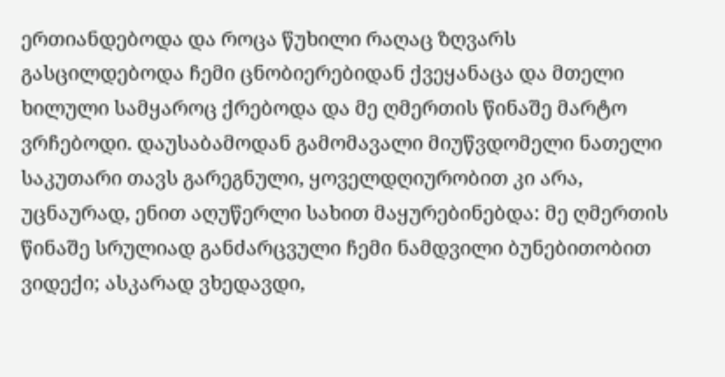ერთიანდებოდა და როცა წუხილი რაღაც ზღვარს გასცილდებოდა ჩემი ცნობიერებიდან ქვეყანაცა და მთელი ხილული სამყაროც ქრებოდა და მე ღმერთის წინაშე მარტო ვრჩებოდი. დაუსაბამოდან გამომავალი მიუწვდომელი ნათელი საკუთარი თავს გარეგნული, ყოველდღიურობით კი არა, უცნაურად, ენით აღუწერლი სახით მაყურებინებდა: მე ღმერთის წინაშე სრულიად განძარცვული ჩემი ნამდვილი ბუნებითობით ვიდექი; ასკარად ვხედავდი,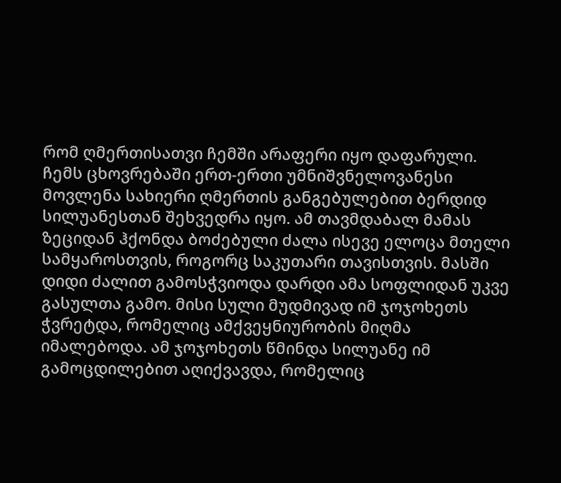რომ ღმერთისათვი ჩემში არაფერი იყო დაფარული.
ჩემს ცხოვრებაში ერთ-ერთი უმნიშვნელოვანესი მოვლენა სახიერი ღმერთის განგებულებით ბერდიდ სილუანესთან შეხვედრა იყო. ამ თავმდაბალ მამას ზეციდან ჰქონდა ბოძებული ძალა ისევე ელოცა მთელი სამყაროსთვის, როგორც საკუთარი თავისთვის. მასში დიდი ძალით გამოსჭვიოდა დარდი ამა სოფლიდან უკვე გასულთა გამო. მისი სული მუდმივად იმ ჯოჯოხეთს ჭვრეტდა, რომელიც ამქვეყნიურობის მიღმა იმალებოდა. ამ ჯოჯოხეთს წმინდა სილუანე იმ გამოცდილებით აღიქვავდა, რომელიც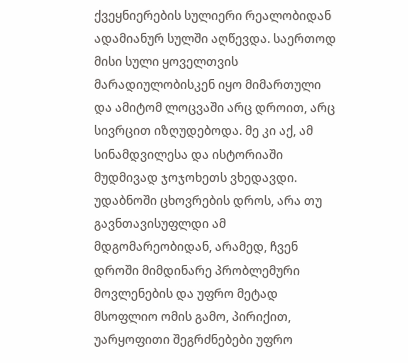ქვეყნიერების სულიერი რეალობიდან ადამიანურ სულში აღწევდა. საერთოდ მისი სული ყოველთვის მარადიულობისკენ იყო მიმართული და ამიტომ ლოცვაში არც დროით, არც სივრცით იზღუდებოდა. მე კი აქ, ამ სინამდვილესა და ისტორიაში მუდმივად ჯოჯოხეთს ვხედავდი.
უდაბნოში ცხოვრების დროს, არა თუ გავნთავისუფლდი ამ მდგომარეობიდან, არამედ, ჩვენ დროში მიმდინარე პრობლემური მოვლენების და უფრო მეტად მსოფლიო ომის გამო, პირიქით, უარყოფითი შეგრძნებები უფრო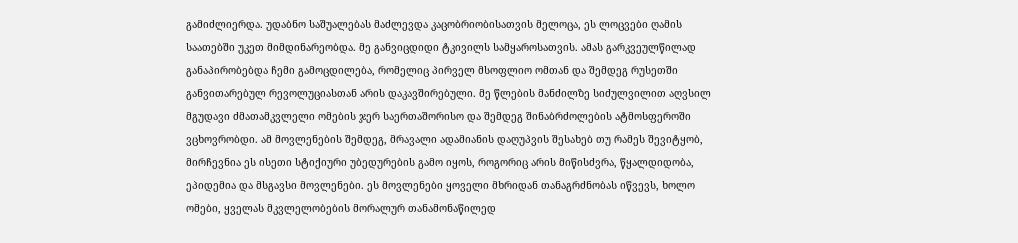გამიძლიერდა. უდაბნო საშუალებას მაძლევდა კაცობრიობისათვის მელოცა, ეს ლოცვები ღამის საათებში უკეთ მიმდინარეობდა. მე განვიცდიდი ტკივილს სამყაროსათვის. ამას გარკვეულწილად განაპირობებდა ჩემი გამოცდილება, რომელიც პირველ მსოფლიო ომთან და შემდეგ რუსეთში განვითარებულ რევოლუციასთან არის დაკავშირებული. მე წლების მანძილზე სიძულვილით აღვსილ მგუდავი ძმათამკვლელი ომების ჯერ საერთაშორისო და შემდეგ შინაბრძოლების ატმოსფეროში ვცხოვრობდი. ამ მოვლენების შემდეგ, მრავალი ადამიანის დაღუპვის შესახებ თუ რამეს შევიტყობ, მირჩევნია ეს ისეთი სტიქიური უბედურების გამო იყოს, როგორიც არის მიწისძვრა, წყალდიდობა, ეპიდემია და მსგავსი მოვლენები. ეს მოვლენები ყოველი მხრიდან თანაგრძნობას იწვევს, ხოლო ომები, ყველას მკვლელობების მორალურ თანამონაწილედ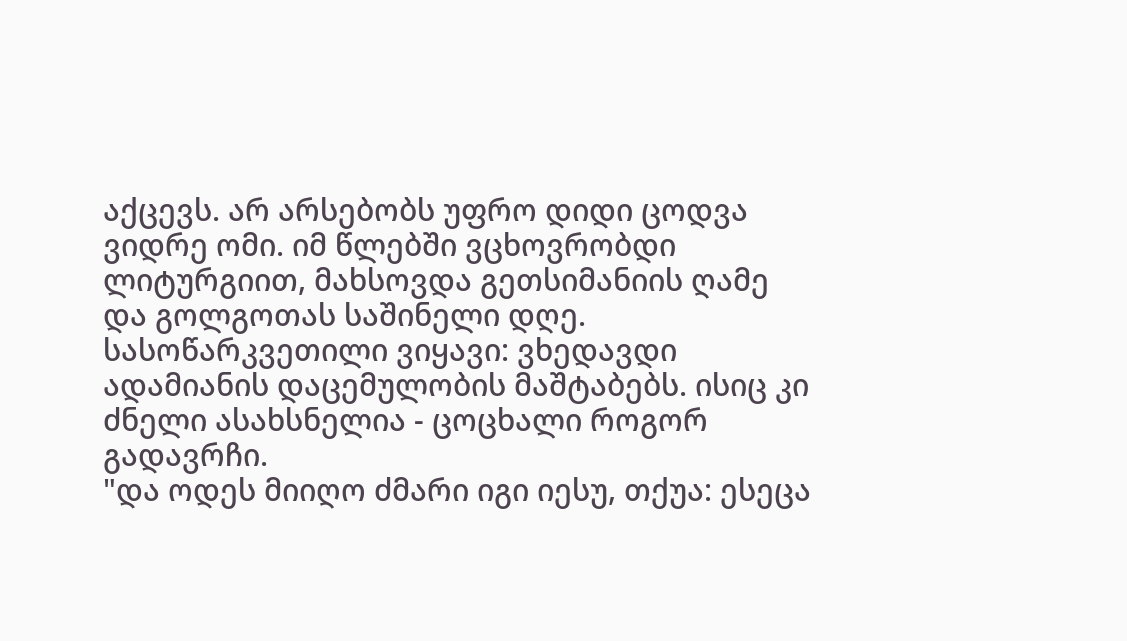აქცევს. არ არსებობს უფრო დიდი ცოდვა ვიდრე ომი. იმ წლებში ვცხოვრობდი ლიტურგიით, მახსოვდა გეთსიმანიის ღამე და გოლგოთას საშინელი დღე. სასოწარკვეთილი ვიყავი: ვხედავდი ადამიანის დაცემულობის მაშტაბებს. ისიც კი ძნელი ასახსნელია - ცოცხალი როგორ გადავრჩი.
"და ოდეს მიიღო ძმარი იგი იესუ, თქუა: ესეცა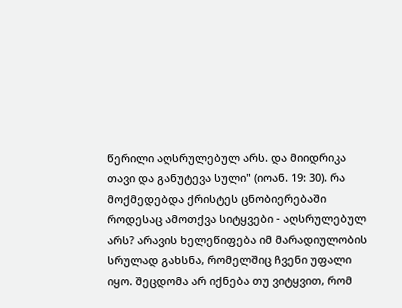წერილი აღსრულებულ არს. და მიიდრიკა თავი და განუტევა სული" (იოან. 19: 30). რა მოქმედებდა ქრისტეს ცნობიერებაში როდესაც ამოთქვა სიტყვები - აღსრულებულ არს? არავის ხელეწიფება იმ მარადიულობის სრულად გახსნა, რომელშიც ჩვენი უფალი იყო. შეცდომა არ იქნება თუ ვიტყვით, რომ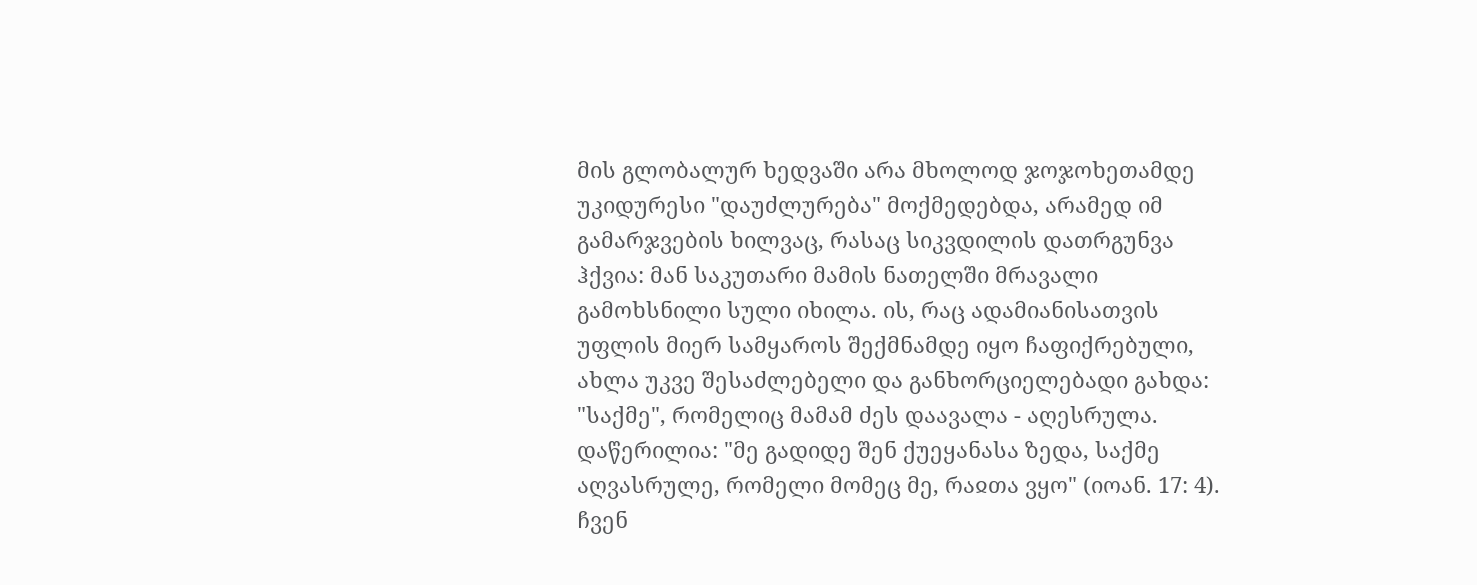მის გლობალურ ხედვაში არა მხოლოდ ჯოჯოხეთამდე უკიდურესი "დაუძლურება" მოქმედებდა, არამედ იმ გამარჯვების ხილვაც, რასაც სიკვდილის დათრგუნვა ჰქვია: მან საკუთარი მამის ნათელში მრავალი გამოხსნილი სული იხილა. ის, რაც ადამიანისათვის უფლის მიერ სამყაროს შექმნამდე იყო ჩაფიქრებული, ახლა უკვე შესაძლებელი და განხორციელებადი გახდა: "საქმე", რომელიც მამამ ძეს დაავალა - აღესრულა. დაწერილია: "მე გადიდე შენ ქუეყანასა ზედა, საქმე აღვასრულე, რომელი მომეც მე, რაჲთა ვყო" (იოან. 17: 4).
ჩვენ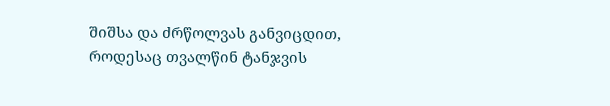შიშსა და ძრწოლვას განვიცდით, როდესაც თვალწინ ტანჯვის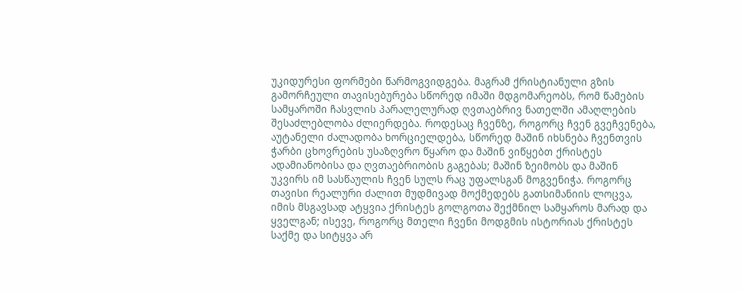უკიდურესი ფორმები წარმოგვიდგება. მაგრამ ქრისტიანული გზის გამორჩეული თავისებურება სწორედ იმაში მდგომარეობს, რომ წამების სამყაროში ჩასვლის პარალელურად ღვთაებრივ ნათელში ამაღლების შესაძლებლობა ძლიერდება. როდესაც ჩვენზე, როგორც ჩვენ გვეჩვენება, აუტანელი ძალადობა ხორციელდება, სწორედ მაშინ იხსნება ჩვენთვის ჭარბი ცხოვრების უსაზღვრო წყარო და მაშინ ვიწყებთ ქრისტეს ადამიანობისა და ღვთაებრიობის გაგებას; მაშინ ზეიმობს და მაშინ უკვირს იმ სასწაულის ჩვენ სულს რაც უფალსგან მოგვენიჭა. როგორც თავისი რეალური ძალით მუდმივად მოქმედებს გათსიმანიის ლოცვა, იმის მსგავსად ატყვია ქრისტეს გოლგოთა შექმნილ სამყაროს მარად და ყველგან; ისევე, როგორც მთელი ჩვენი მოდგმის ისტორიას ქრისტეს საქმე და სიტყვა არ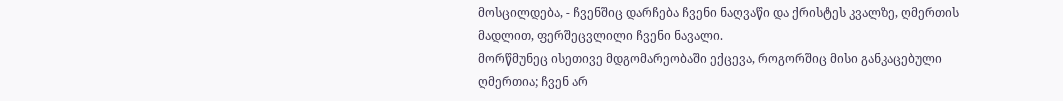მოსცილდება, - ჩვენშიც დარჩება ჩვენი ნაღვაწი და ქრისტეს კვალზე, ღმერთის მადლით, ფერშეცვლილი ჩვენი ნავალი.
მორწმუნეც ისეთივე მდგომარეობაში ექცევა, როგორშიც მისი განკაცებული ღმერთია; ჩვენ არ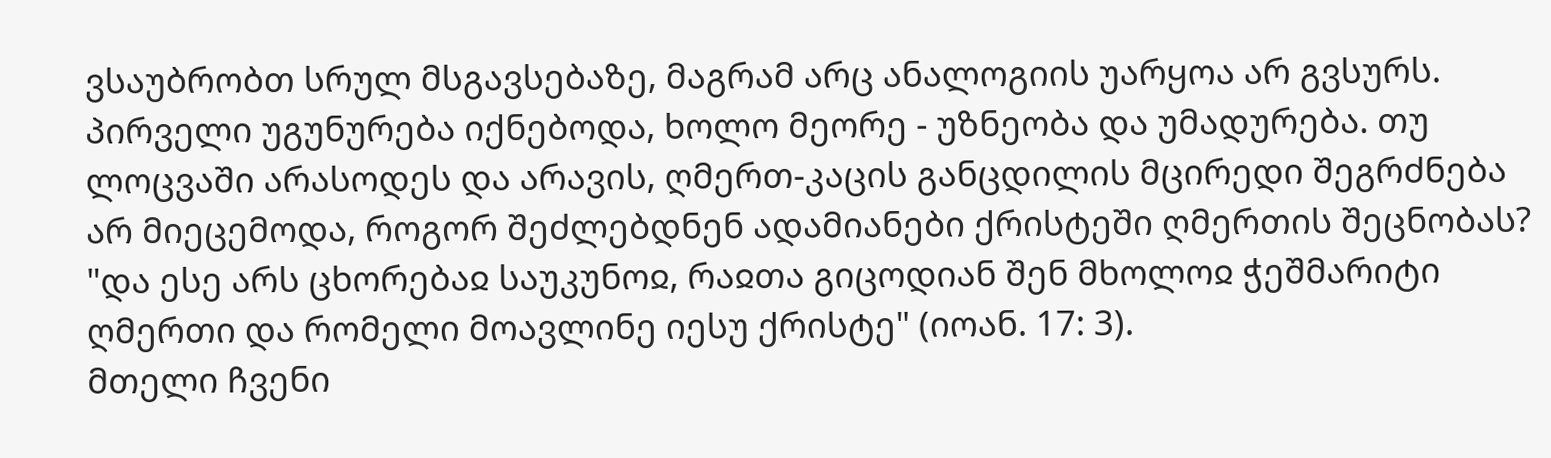ვსაუბრობთ სრულ მსგავსებაზე, მაგრამ არც ანალოგიის უარყოა არ გვსურს. პირველი უგუნურება იქნებოდა, ხოლო მეორე - უზნეობა და უმადურება. თუ ლოცვაში არასოდეს და არავის, ღმერთ-კაცის განცდილის მცირედი შეგრძნება არ მიეცემოდა, როგორ შეძლებდნენ ადამიანები ქრისტეში ღმერთის შეცნობას? "და ესე არს ცხორებაჲ საუკუნოჲ, რაჲთა გიცოდიან შენ მხოლოჲ ჭეშმარიტი ღმერთი და რომელი მოავლინე იესუ ქრისტე" (იოან. 17: 3).
მთელი ჩვენი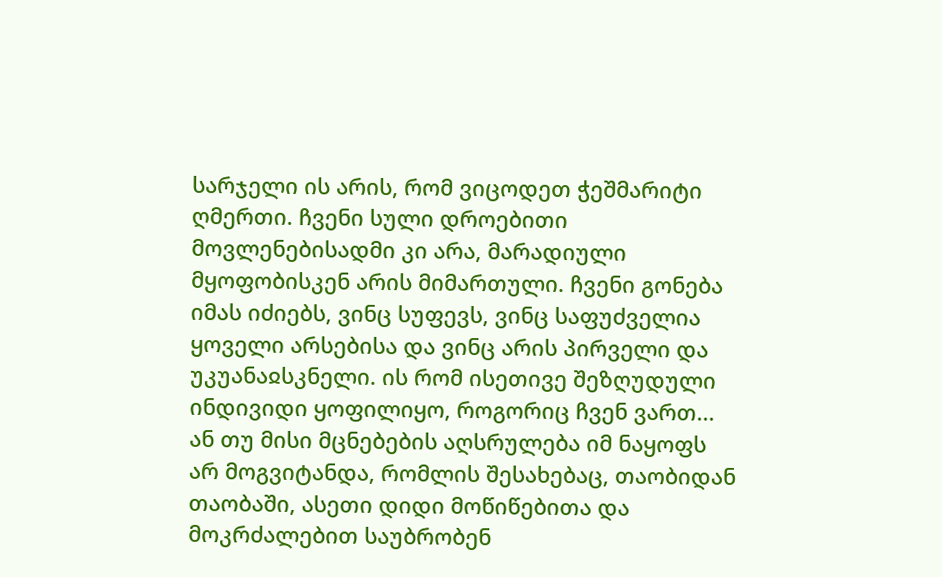სარჯელი ის არის, რომ ვიცოდეთ ჭეშმარიტი ღმერთი. ჩვენი სული დროებითი მოვლენებისადმი კი არა, მარადიული მყოფობისკენ არის მიმართული. ჩვენი გონება იმას იძიებს, ვინც სუფევს, ვინც საფუძველია ყოველი არსებისა და ვინც არის პირველი და უკუანაჲსკნელი. ის რომ ისეთივე შეზღუდული ინდივიდი ყოფილიყო, როგორიც ჩვენ ვართ... ან თუ მისი მცნებების აღსრულება იმ ნაყოფს არ მოგვიტანდა, რომლის შესახებაც, თაობიდან თაობაში, ასეთი დიდი მოწიწებითა და მოკრძალებით საუბრობენ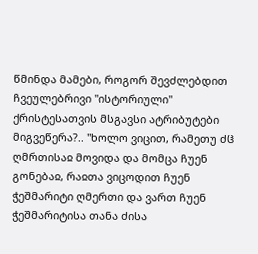წმინდა მამები, როგორ შევძლებდით ჩვეულებრივი "ისტორიული" ქრისტესათვის მსგავსი ატრიბუტები მიგვეწერა?.. "ხოლო ვიცით, რამეთუ ძჱ ღმრთისაჲ მოვიდა და მომცა ჩუენ გონებაჲ, რაჲთა ვიცოდით ჩუენ ჭეშმარიტი ღმერთი და ვართ ჩუენ ჭეშმარიტისა თანა ძისა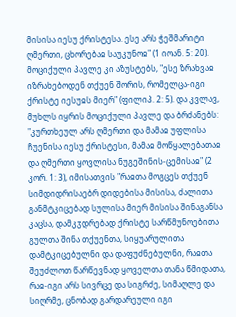მისისა იესუ ქრისტესა. ესე არს ჭეშმარიტი ღმერთი, ცხორებაჲ საუკუნოჲ" (1 იოან. 5: 20). მოციქული პავლე კი აზუსტებს, "ესე ზრახვაჲ იზრახებოდენ თქუენ შორის, რომელცა-იგი ქრისტე იესუჲს მიერ" (ფილიპ. 2: 5). და კვლავ, მუხლს იყრის მოციქული პავლე და ბრძანებს: "კურთხეულ არს ღმერთი და მამაჲ უფლისა ჩუენისა იესუ ქრისტესი, მამაჲ მოწყალებათაჲ და ღმერთი ყოვლისა ნუგეშინის-ცემისაჲ" (2 კორ. 1: 3), იმისათვის "რაჲთა მოგცეს თქუენ სიმდიდრისაებრ დიდებისა მისისა, ძალითა განმტკიცებად სულისა მიერ მისისა შინაგანსა კაცსა, დამკჳდრებად ქრისტე სარწმუნოებითა გულთა შინა თქუენთა, სიყუარულითა დამტკიცებულნი და დაფუძნებულნი, რაჲთა შეუძლოთ წარწევნად ყოველთა თანა წმიდათა, რაჲ-იგი არს სივრცე და სიგრძე, სიმაღლე და სიღრმე, ცნობად გარდარეული იგი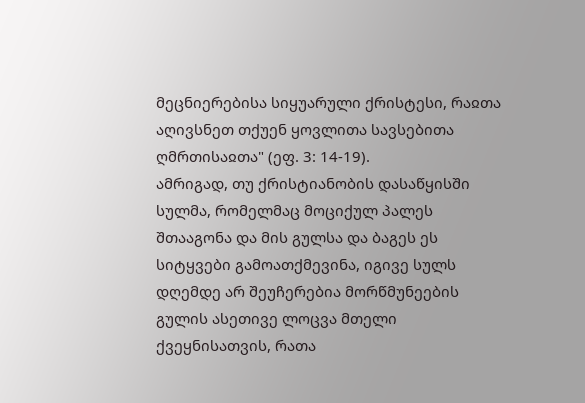მეცნიერებისა სიყუარული ქრისტესი, რაჲთა აღივსნეთ თქუენ ყოვლითა სავსებითა ღმრთისაჲთა" (ეფ. 3: 14-19).
ამრიგად, თუ ქრისტიანობის დასაწყისში სულმა, რომელმაც მოციქულ პალეს შთააგონა და მის გულსა და ბაგეს ეს სიტყვები გამოათქმევინა, იგივე სულს დღემდე არ შეუჩერებია მორწმუნეების გულის ასეთივე ლოცვა მთელი ქვეყნისათვის, რათა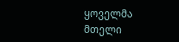ყოველმა მთელი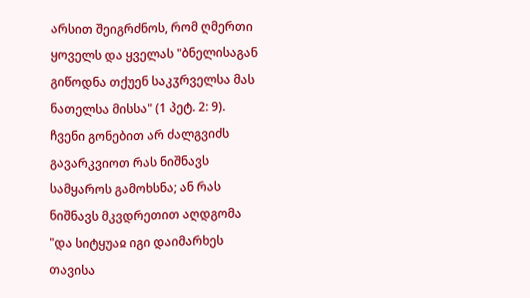არსით შეიგრძნოს, რომ ღმერთი ყოველს და ყველას "ბნელისაგან გიწოდნა თქუენ საკჳრველსა მას ნათელსა მისსა" (1 პეტ. 2: 9).
ჩვენი გონებით არ ძალგვიძს გავარკვიოთ რას ნიშნავს სამყაროს გამოხსნა; ან რას ნიშნავს მკვდრეთით აღდგომა "და სიტყუაჲ იგი დაიმარხეს თავისა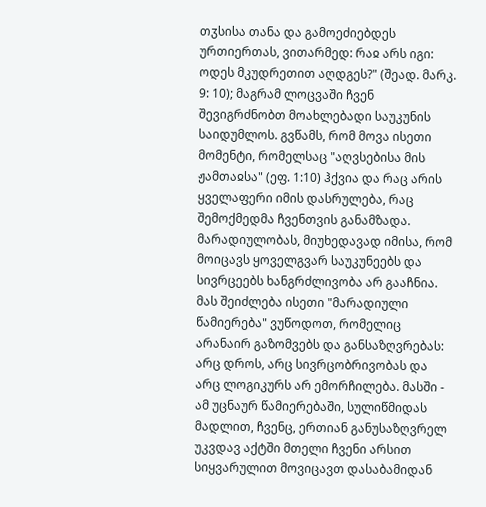თჳსისა თანა და გამოეძიებდეს ურთიერთას, ვითარმედ: რაჲ არს იგი: ოდეს მკუდრეთით აღდგეს?" (შეად. მარკ. 9: 10); მაგრამ ლოცვაში ჩვენ შევიგრძნობთ მოახლებადი საუკუნის საიდუმლოს. გვწამს, რომ მოვა ისეთი მომენტი, რომელსაც "აღვსებისა მის ჟამთაჲსა" (ეფ. 1:10) ჰქვია და რაც არის ყველაფერი იმის დასრულება, რაც შემოქმედმა ჩვენთვის განამზადა.
მარადიულობას, მიუხედავად იმისა, რომ მოიცავს ყოველგვარ საუკუნეებს და სივრცეებს ხანგრძლივობა არ გააჩნია. მას შეიძლება ისეთი "მარადიული წამიერება" ვუწოდოთ, რომელიც არანაირ გაზომვებს და განსაზღვრებას: არც დროს, არც სივრცობრივობას და არც ლოგიკურს არ ემორჩილება. მასში - ამ უცნაურ წამიერებაში, სულიწმიდას მადლით, ჩვენც, ერთიან განუსაზღვრელ უკვდავ აქტში მთელი ჩვენი არსით სიყვარულით მოვიცავთ დასაბამიდან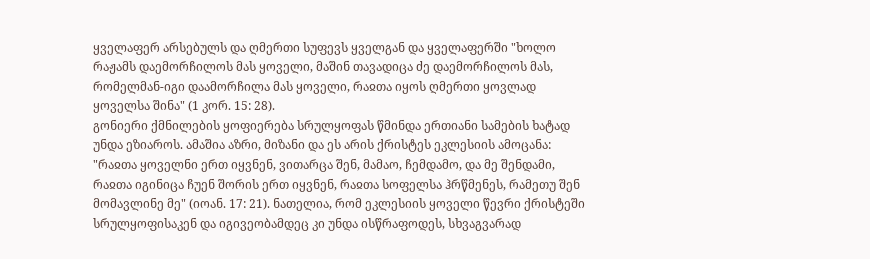ყველაფერ არსებულს და ღმერთი სუფევს ყველგან და ყველაფერში "ხოლო რაჟამს დაემორჩილოს მას ყოველი, მაშინ თავადიცა ძე დაემორჩილოს მას, რომელმან-იგი დაამორჩილა მას ყოველი, რაჲთა იყოს ღმერთი ყოვლად ყოველსა შინა" (1 კორ. 15: 28).
გონიერი ქმნილების ყოფიერება სრულყოფას წმინდა ერთიანი სამების ხატად უნდა ეზიაროს. ამაშია აზრი, მიზანი და ეს არის ქრისტეს ეკლესიის ამოცანა: "რაჲთა ყოველნი ერთ იყვნენ, ვითარცა შენ, მამაო, ჩემდამო, და მე შენდამი, რაჲთა იგინიცა ჩუენ შორის ერთ იყვნენ, რაჲთა სოფელსა ჰრწმენეს, რამეთუ შენ მომავლინე მე" (იოან. 17: 21). ნათელია, რომ ეკლესიის ყოველი წევრი ქრისტეში სრულყოფისაკენ და იგივეობამდეც კი უნდა ისწრაფოდეს, სხვაგვარად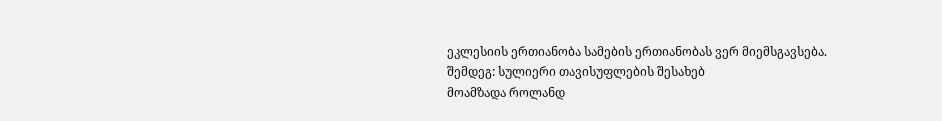ეკლესიის ერთიანობა სამების ერთიანობას ვერ მიემსგავსება.
შემდეგ: სულიერი თავისუფლების შესახებ
მოამზადა როლანდ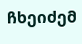ჩხეიძემ